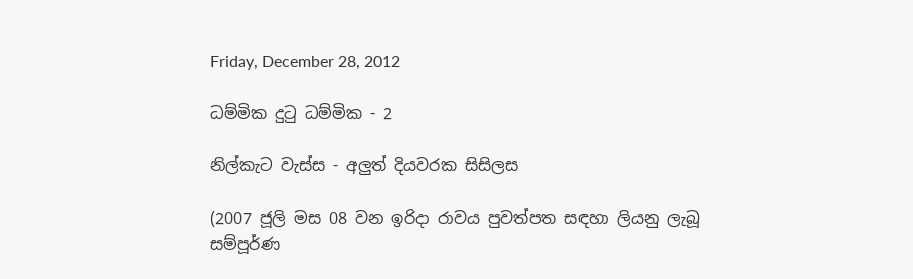Friday, December 28, 2012

ධම්මික දුටු ධම්මික - 2

නිල්කැට වැස්ස - අලුත් දියවරක සිසිලස

(2007 ජූලි මස 08 වන ඉරිදා රාවය පුවත්පත සඳහා ලියනු ලැබූ සම්පූර්ණ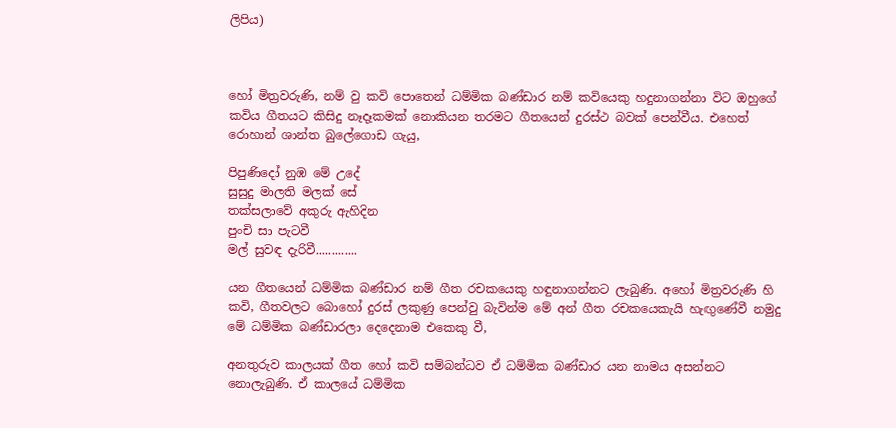ලිපිය)



හෝ මිත්‍රවරුණි, නම් වු කවි පොතෙන් ධම්මික බණ්ඩාර නම් කවියෙකු හදුනාගන්නා විට ඔහුගේ කවිය ගීතයට කිසිදු නෑදෑකමක් නොකියන තරමට ගීතයෙන් දුරස්ථ බවක් පෙන්වීය. එහෙත් රොහාන් ශාන්ත බුලේගොඩ ගැයු,

පිපුණිදෝ නුඹ මේ උදේ
සුසුදු මාලති මලක් සේ
තක්සලාවේ අකුරු ඇහිදින
පුංචි සා පැටවී
මල් සුවඳ දැරිවී.............

යන ගීතයෙන් ධම්මික බණ්ඩාර නම් ගීත රචකයෙකු හඳුනාගන්නට ලැබුණි. අහෝ මිත්‍රවරුණි හි  කවි, ගීතවලට බොහෝ දුරස් ලකුණු පෙන්වු බැවින්ම මේ අන් ගීත රචකයෙකැයි හැඟුණේවී නමුදු මේ ධම්මික බණ්ඩාරලා දෙදෙනාම එකෙකු වී,

අනතුරුව කාලයක් ගීත හෝ කවි සම්බන්ධව ඒ ධම්මික බණ්ඩාර යන නාමය අසන්නට නොලැබුණි. ඒ කාලයේ ධම්මික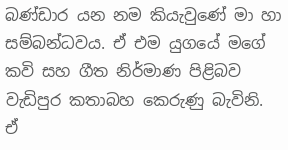බණ්ඩාර යන නම කියැවුණේ මා හා සම්බන්ධවය. ඒ එම යුගයේ මගේ කවි සහ ගීත නිර්මාණ පිළිබව වැඩිපුර කතාබහ කෙරුණු බැවිනි. ඒ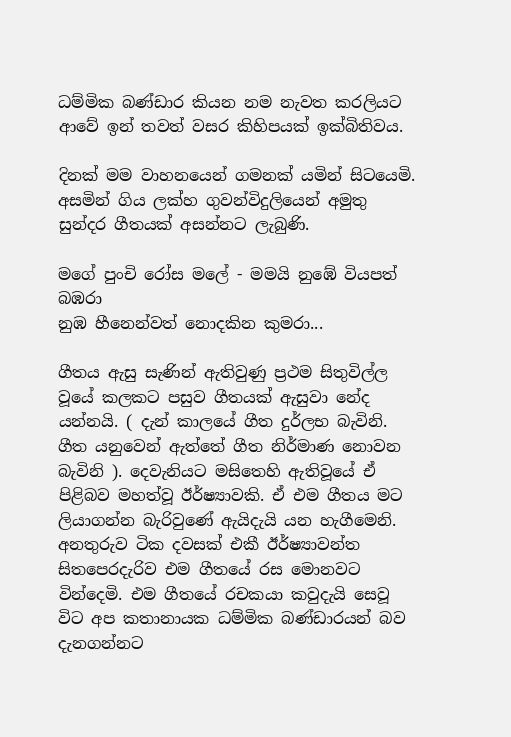ධම්මික බණ්ඩාර කියන නම නැවත කරලියට ආවේ ඉන් තවත් වසර කිහිපයක් ඉක්බිතිවය.

දිනක් මම වාහනයෙන් ගමනක් යමින් සිටයෙමි. අසමින් ගිය ලක්හ ගුවන්විදුලියෙන් අමුතු සුන්දර ගීතයක් අසන්නට ලැබුණි.

මගේ පුංචි රෝස මලේ - මමයි නුඹේ වියපත් බඹරා
නුඹ හීනෙන්වත් නොදකින කුමරා...

ගීතය ඇසු සැණින් ඇතිවුණු ප්‍රථම සිතුවිල්ල වූයේ කලකට පසුව ගීතයක් ඇසුවා නේද යන්නයි. ( දැන් කාලයේ ගීත දුර්ලභ බැවිනි. ගීත යනුවෙන් ඇත්තේ ගීත නිර්මාණ නොවන බැවිනි ). දෙවැනියට මසිතෙහි ඇතිවූයේ ඒ පිළිබව මහත්වූ ඊර්ෂ්‍යාවකි. ඒ එම ගීතය මට ලියාගන්න බැරිවුණේ ඇයිදැයි යන හැගීමෙනි. අනතුරුව ටික දවසක් එකී ඊර්ෂ්‍යාවන්ත සිතපෙරදැරිව එම ගීතයේ රස මොනවට වින්දෙමි. එම ගීතයේ රචකයා කවුදැයි සෙවූ විට අප කතානායක ධම්මික බණ්ඩාරයන් බව දැනගන්නට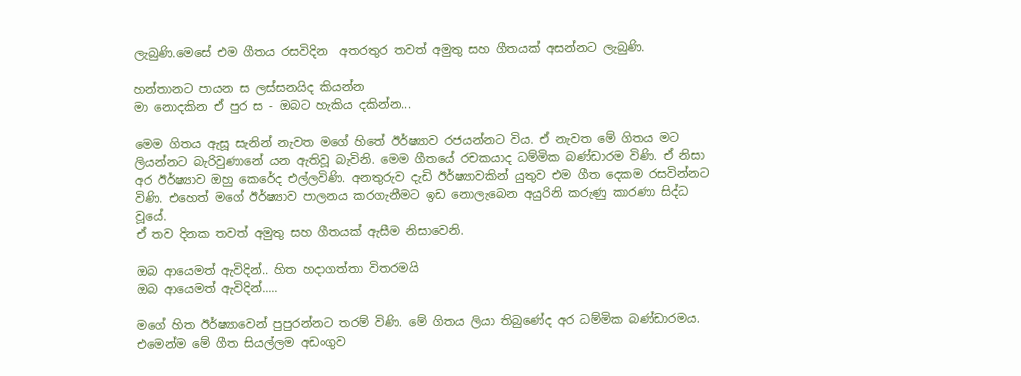ලැබුණි.මෙසේ එම ගීතය රසවිදින  අතරතුර තවත් අමුතු සහ ගීතයක් අසන්නට ලැබුණි.

හන්තානට පායන ස ලස්සනයිද කියන්න
මා නොදකින ඒ පුර ස - ඔබට හැකිය දකින්න...

මෙම ගිතය ඇසූ සැනින් නැවත මගේ හිතේ ඊර්ෂ්‍යාව රජයන්නට විය. ඒ නැවත මේ ගිතය මට ලියන්නට බැරිවුණානේ යන ඇතිවූ බැවිනි. මෙම ගීතයේ රචකයාද ධම්මික බණ්ඩාරම විණි. ඒ නිසා අර ඊර්ෂ්‍යාව ඔහු කෙරේද එල්ලවිණි. අනතුරුව දැඩි ඊර්ෂ්‍යාවකින් යුතුව එම ගීත දෙකම රසවින්නට විණි. එහෙත් මගේ ඊර්ෂ්‍යාව පාලනය කරගැනීමට ඉඩ නොලැබෙන අයුරිනි කරුණු කාරණා සිද්ධ වූයේ.
ඒ තව දිනක තවත් අමුතු සහ ගීතයක් ඇසීම නිසාවෙනි.

ඔබ ආයෙමත් ඇවිදින්.. හිත හදාගත්තා විතරමයි
ඔබ ආයෙමත් ඇවිදින්.....

මගේ හිත ඊර්ෂ්‍යාවෙන් පුපුරන්නට තරම් විණි. මේ ගිතය ලියා තිබුණේද අර ධම්මික බණ්ඩාරමය. එමෙන්ම මේ ගීත සියල්ලම අඩංගුව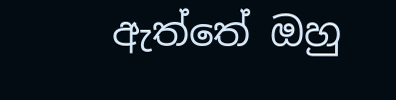ඇත්තේ ඔහු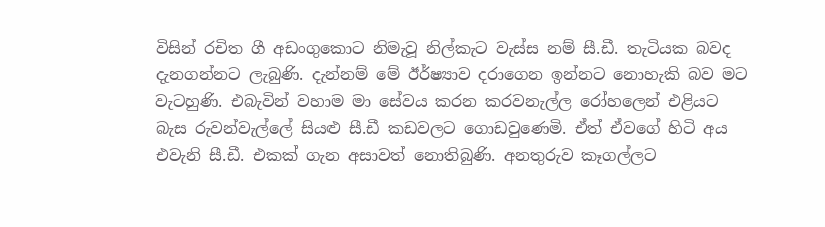විසින් රචිත ගී අඩංගුකොට නිමැවූ නිල්කැට වැස්ස නම් සී.ඩී. තැටියක බවද දැනගන්නට ලැබුණි. දැන්නම් මේ ඊර්ෂ්‍යාව දරාගෙන ඉන්නට නොහැකි බව මට වැටහුණි. එබැවින් වහාම මා සේවය කරන කරවනැල්ල රෝහලෙන් එළියට බැස රුවන්වැල්ලේ සියළු සී.ඩී කඩවලට ගොඩවුණෙමි. ඒත් ඒවගේ හිටි අය එවැනි සී.ඩී. එකක් ගැන අසාවත් නොතිබුණි. අනතුරුව කෑගල්ලට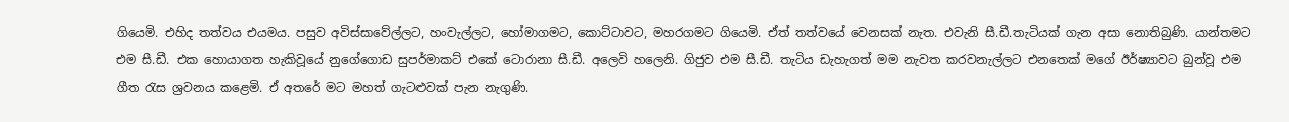ගියෙමි. එහිද තත්වය එයමය. පසුව අවිස්සාවේල්ලට, හංවැල්ලට, හෝමාගමට, කොට්ටාවට, මහරගමට ගියෙමි. ඒත් තත්වයේ වෙනසක් නැත. එවැනි සී.ඩී.තැටියක් ගැන අසා නොතිබුණි. යාන්තමට එම සී.ඩී. එක හොයාගත හැකිවූයේ නුගේගොඩ සුපර්මාකට් එකේ ටොරානා සී.ඩී. අලෙවි හලෙනි. ගිජුව එම සී.ඩී. තැටිය ඩැහැගත් මම නැවත කරවනැල්ලට එනතෙක් මගේ ඊර්ෂ්‍යාවට බුන්වූ එම ගීත රැස ශ්‍රවනය කළෙමි. ඒ අතරේ මට මහත් ගැටළුවක් පැන නැගුණි.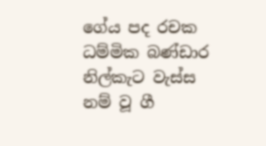ගේය පද රචක ධම්මික බණ්ඩාර
නිල්කැට වැස්ස නම් වූ ගී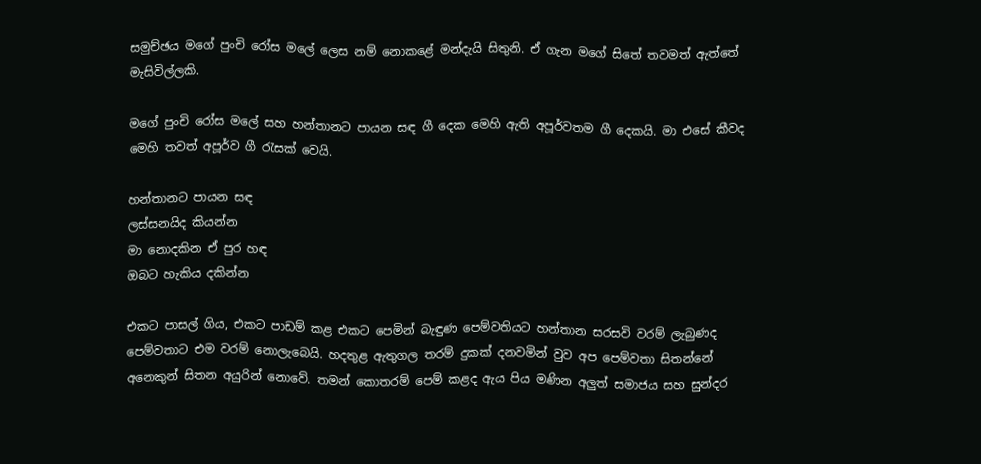සමුච්ඡය මගේ පුංචි රෝස මලේ ලෙස නම් නොකළේ මන්දැයි සිතුනි. ඒ ගැන මගේ සිතේ තවමත් ඇත්තේ මැසිවිල්ලකි.

මගේ පුංචි රෝස මලේ සහ හන්තානට පායන සඳ ගී දෙක මෙහි ඇති අපූර්වතම ගී දෙකයි. මා එසේ කීවද මෙහි තවත් අපූර්ව ගී රැසක් වෙයි.

හන්තානට පායන සඳ
ලස්සනයිද කියන්න
මා නොදකින ඒ පුර හඳ
ඔබට හැකිය දකින්න

එකට පාසල් ගිය, එකට පාඩම් කළ එකට පෙමින් බැඳුණ පෙම්වතියට හන්තාන සරසවි වරම් ලැබුණද පෙම්වතාට එම වරම් නොලැබෙයි. හදතුළ ඇතුගල තරම් දුකක් දනවමින් වුව අප පෙම්වතා සිතන්නේ අනෙකුන් සිතන අයුරින් නොවේ. තමන් කොතරම් පෙම් කළද ඇය පිය මණින අලුත් සමාජය සහ සුන්දර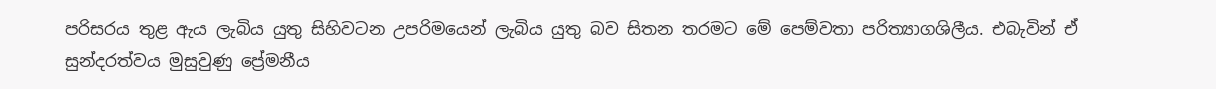පරිසරය තුළ ඇය ලැබිය යුතු සිහිවටන උපරිමයෙන් ලැබිය යුතු බව සිතන තරමට මේ පෙම්වතා පරිත්‍යාගශිලීය. එබැවින් ඒ සුන්දරත්වය මුසුවුණු ප්‍රේමනීය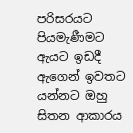පරිසරයට පියමැණීමට ඇයට ඉඩදී ඇගෙන් ඉවතට යන්නට ඔහු සිතන ආකාරය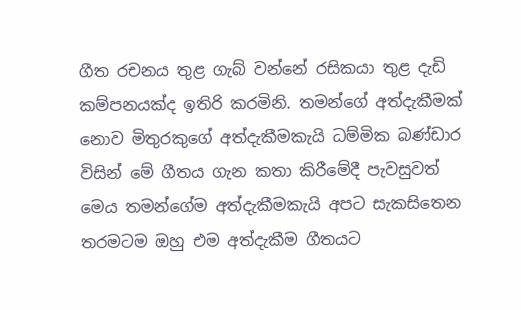ගීත රචනය තුළ ගැබ් වන්නේ රසිකයා තුළ දැඩි කම්පනයක්ද ඉතිරි කරමිනි. තමන්ගේ අත්දැකීමක් නොව මිතුරකුගේ අත්දැකීමකැයි ධම්මික බණ්ඩාර විසින් මේ ගීතය ගැන කතා කිරීමේදී පැවසුවත් මෙය තමන්ගේම අත්දැකීමකැයි අපට සැකසිතෙන තරමටම ඔහු එම අත්දැකීම ගීතයට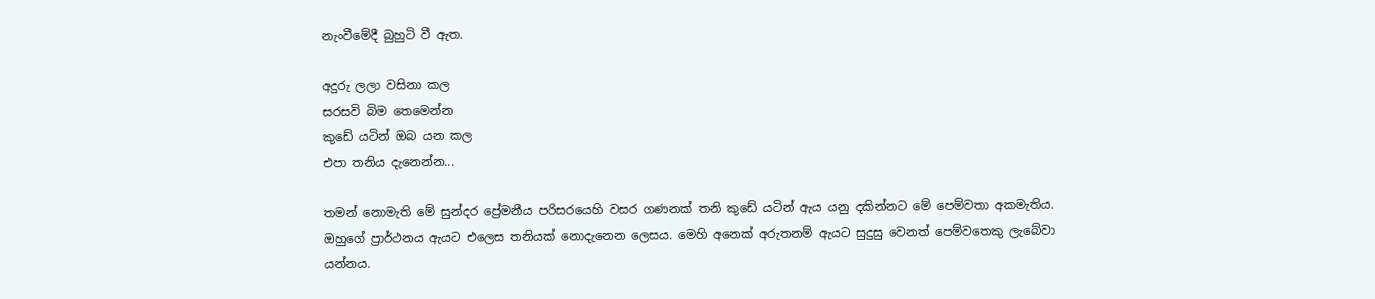නැංවීමේදී බුහුටි වී ඇත.

අදුරු ලලා වසිනා කල
සරසවි බිම තෙමෙන්න
කුඩේ යටින් ඔබ යන කල
එපා තනිය දැනෙන්න...

තමන් නොමැති මේ සුන්දර ප්‍රේමනීය පරිසරයෙහි වසර ගණනක් තනි කුඩේ යටින් ඇය යනු දකින්නට මේ පෙම්වතා අකමැතිය. ඔහුගේ ප්‍රාර්ථනය ඇයට එලෙස තනියක් නොදැනෙන ලෙසය. මෙහි අනෙක් අරුතනම් ඇයට සුදුසු වෙනත් පෙම්වතෙකු ලැබේවා යන්නය.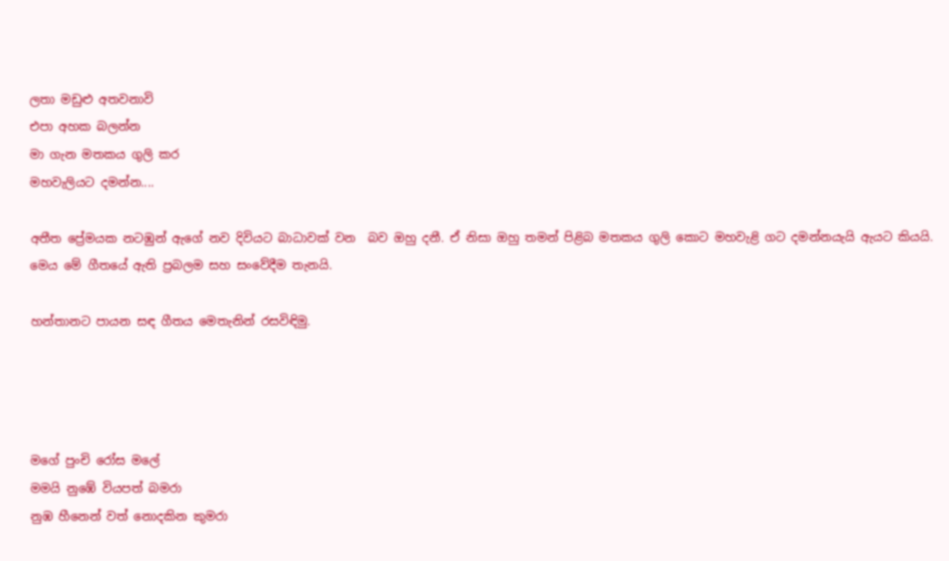ලතා මඩුළු අතවනාවි
එපා අහක බලන්න
මා ගැන මතකය ගුලි කර
මහවැලියට දමන්න....

අතීත ප්‍රේමයක නටඹුන් ඇගේ නව දිවියට බාධාවක් වන  බව ඔහු දනී. ඒ නිසා ඔහු තමන් පිළිබ මතකය ගුලි කොට මහවැළි ගට දමන්නයැයි ඇයට කියයි. මෙය මේ ගීතයේ ඇති ප්‍රබලම සහ සංවේදීම තැනයි.

හන්තානට පායන සඳ ගීතය මෙතැනින් රසවිඳිමු.




මගේ පුංචි රෝස මලේ
මමයි නුඹේ වියපත් බමරා
නුඹ හීනෙන් වත් නොදකින කුමරා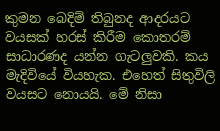කුමන බෙදිම් තිබුනද ආදරයට වයසක් හරස් කිරීම කොතරම් සාධාරණද යන්න ගැටලුවකි. කය මැදිවියේ වියහැක. එහෙත් සිතුවිලි වයසට නොයයි. මේ නිසා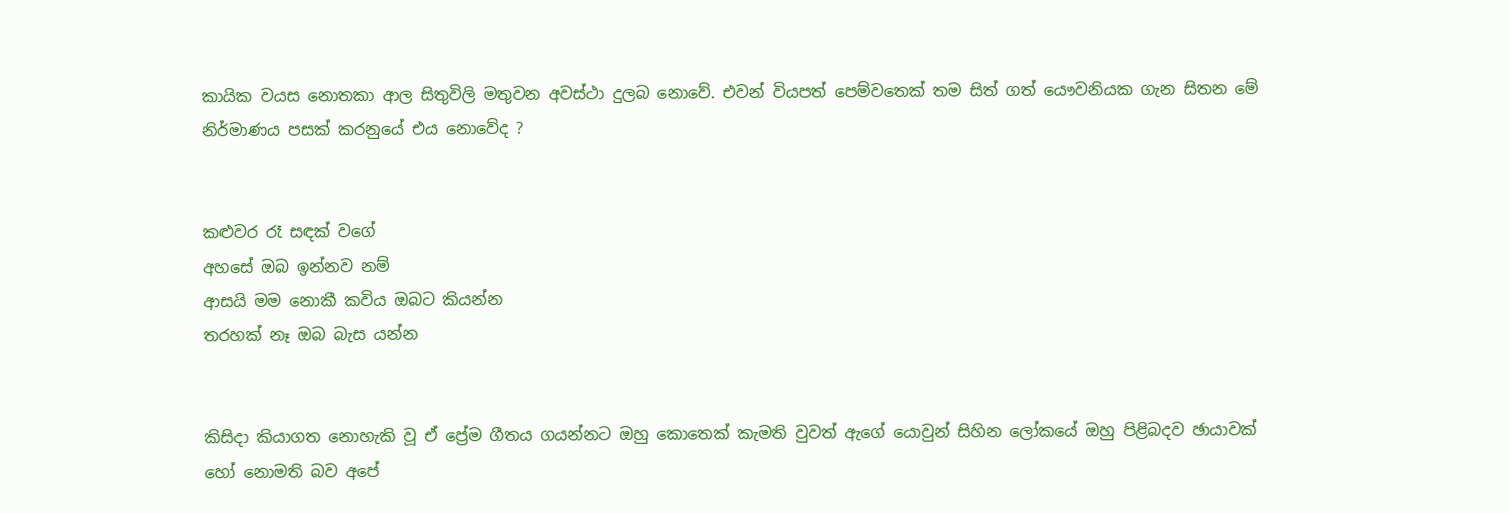කායික වයස නොතකා ආල සිතුවිලි මතුවන අවස්ථා දුලබ නොවේ. එවන් වියපත් පෙම්වතෙක් තම සිත් ගත් යෞවනියක ගැන සිතන මේ නිර්මාණය පසක් කරනුයේ එය නොවේද ?


කළුවර රෑ සඳක් වගේ
අහසේ ඔබ ඉන්නව නම්
ආසයි මම නොකී කවිය ඔබට කියන්න
තරහක් නෑ ඔබ බැස යන්න


කිසිදා කියාගත නොහැකි වූ ඒ ප්‍රේම ගීතය ගයන්නට ඔහු කොතෙක් කැමති වුවත් ඇගේ යොවුන් සිහින ලෝකයේ ඔහු පිළිබදව ඡායාවක් හෝ නොමති බව අපේ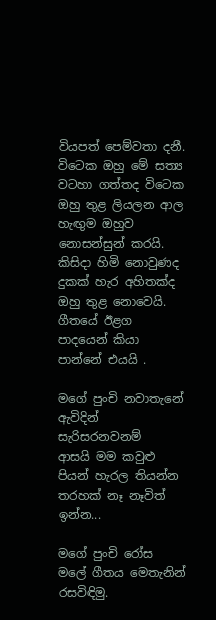වියපත් පෙම්වතා දනී. විටෙක ඔහු මේ සත්‍ය වටහා ගත්තද විටෙක ඔහු තුළ ලියලන ආල හැඟුම ඔහුව නොසන්සුන් කරයි. කිසිදා හිමි නොවුණද දුකක් හැර අහිතක්ද ඔහු තුළ නොවෙයි. ගීතයේ ඊළග පාදයෙන් කියා පාන්නේ එයයි .

මගේ පුංචි නවාතැනේ
ඇවිදින් සැරිසරනවනම්
ආසයි මම කවුළු පියන් හැරල තියන්න
තරහක් නෑ නෑවිත් ඉන්න...

මගේ පුංචි රෝස මලේ ගීතය මෙතැනින් රසවිඳිමු.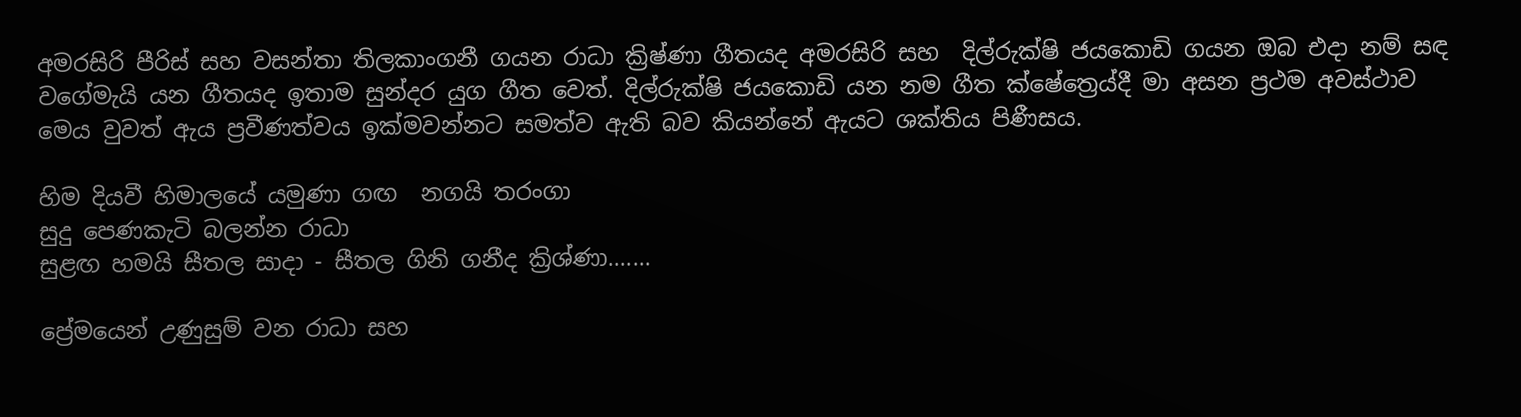අමරසිරි පීරිස් සහ වසන්තා තිලකාංගනී ගයන රාධා ක්‍රිෂ්ණා ගීතයද අමරසිරි සහ  දිල්රුක්ෂි ජයකොඩි ගයන ඔබ එදා නම් සඳ වගේමැයි යන ගීතයද ඉතාම සුන්දර යුග ගීත වෙත්. දිල්රුක්ෂි ජයකොඩි යන නම ගීත ක්ෂේත්‍රෙය්දී මා අසන ප්‍රථම අවස්ථාව මෙය වුවත් ඇය ප්‍රවීණත්වය ඉක්මවන්නට සමත්ව ඇති බව කියන්නේ ඇයට ශක්තිය පිණීසය.

හිම දියවී හිමාලයේ යමුණා ගඟ  නගයි තරංගා
සුදු පෙණකැටි බලන්න රාධා
සුළඟ හමයි සීතල සාදා - සීතල ගිනි ගනීද ක්‍රිශ්ණා.......

ප්‍රේමයෙන් උණුසුම් වන රාධා සහ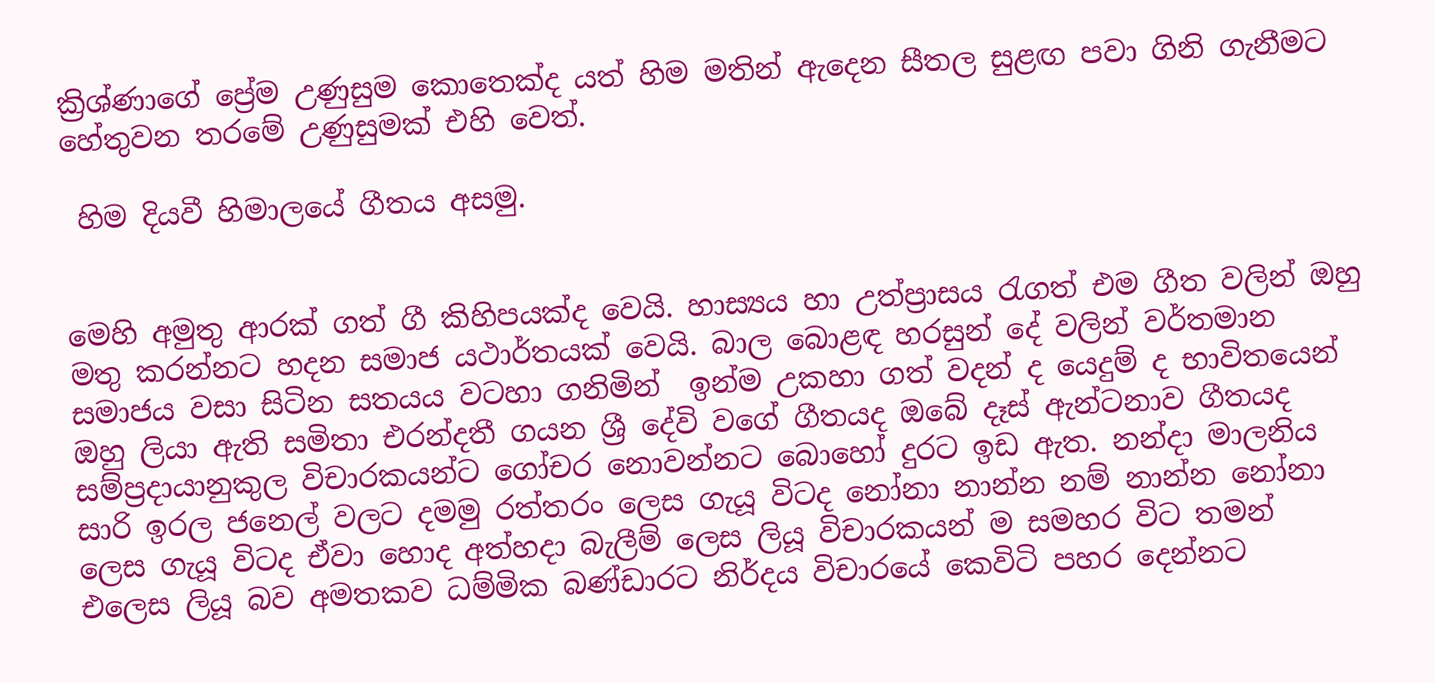ක්‍රිශ්ණාගේ ප්‍රේම උණුසුම කොතෙක්ද යත් හිම මතින් ඇදෙන සීතල සුළඟ පවා ගිනි ගැනීමට හේතුවන තරමේ උණුසුමක් එහි වෙත්.

 හිම දියවී හිමාලයේ ගීතය අසමු.


මෙහි අමුතු ආරක් ගත් ගී කිහිපයක්ද වෙයි. හාස්‍යය හා උත්ප්‍රාසය රැගත් එම ගීත වලින් ඔහු මතු කරන්නට හදන සමාජ යථාර්තයක් වෙයි. බාල බොළඳ හරසුන් දේ වලින් වර්තමාන සමාජය වසා සිටින සතයය වටහා ගනිමින්  ඉන්ම උකහා ගත් වදන් ද යෙදුම් ද භාවිතයෙන් ඔහු ලියා ඇති සමිතා එරන්දතී ගයන ශ්‍රී දේවි වගේ ගීතයද ඔබේ දෑස් ඇන්ටනාව ගීතයද සම්ප්‍රදායානුකුල විචාරකයන්ට ගෝචර නොවන්නට බොහෝ දුරට ඉඩ ඇත. නන්දා මාලනිය සාරි ඉරල ජනෙල් වලට දමමු රත්තරං ලෙස ගැයූ විටද නෝනා නාන්න නම් නාන්න නෝනා ලෙස ගැයූ විටද ඒවා හොද අත්හදා බැලීම් ලෙස ලියූ විචාරකයන් ම සමහර විට තමන් එලෙස ලියූ බව අමතකව ධම්මික බණ්ඩාරට නිර්දය විචාරයේ කෙවිටි පහර දෙන්නට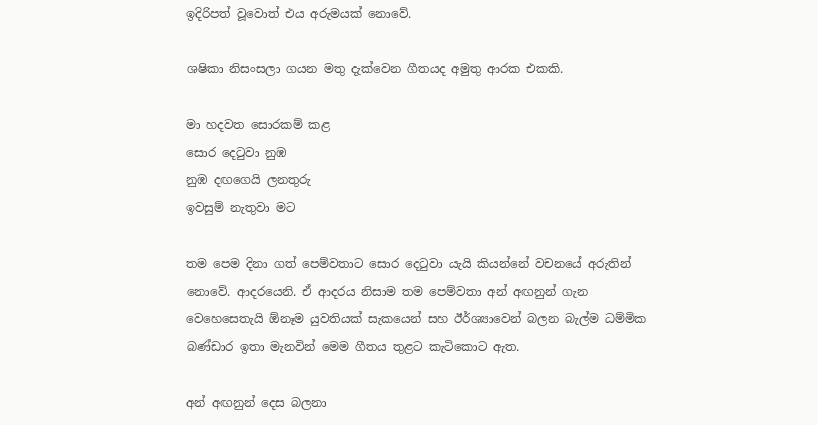ඉදිරිපත් වූවොත් එය අරුමයක් නොවේ.

ශෂිකා නිසංසලා ගයන මතු දැක්වෙන ගීතයද අමුතු ආරක එකකි.

මා හදවත සොරකම් කළ
සොර දෙටුවා නුඹ
නුඹ දඟගෙයි ලනතුරු
ඉවසුම් නැතුවා මට

තම පෙම දිනා ගත් පෙම්වතාට සොර දෙටුවා යැයි කියන්නේ වචනයේ අරුතින් නොවේ. ආදරයෙනි. ඒ ආදරය නිසාම තම පෙම්වතා අන් අඟනුන් ගැන වෙහෙසෙතැයි ඕනෑම යුවතියක් සැකයෙන් සහ ඊර්ශ්‍යාවෙන් බලන බැල්ම ධම්මික බණ්ඩාර ඉතා මැනවින් මෙම ගීතය තුළට කැටිකොට ඇත.

අන් අඟනුන් දෙස බලනා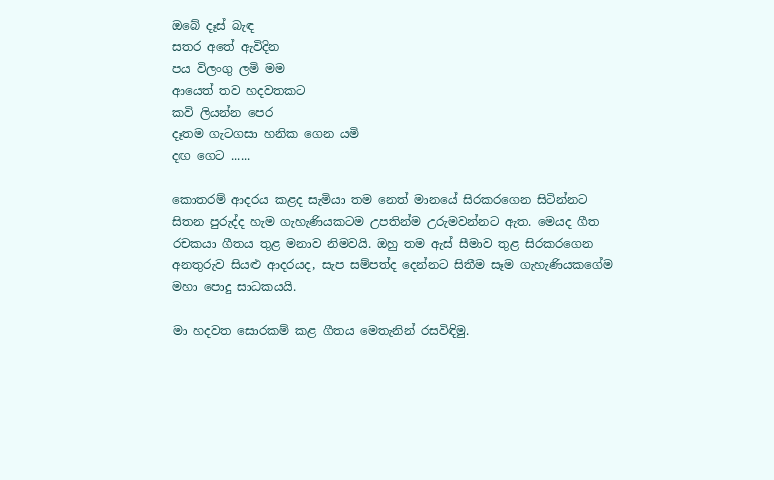ඔබේ දෑස් බැඳ
සතර අතේ ඇවිදින
පය විලංගු ලමි මම
ආයෙත් තව හදවතකට
කවි ලියන්න පෙර
දෑතම ගැටගසා හනික ගෙන යමි
දඟ ගෙට ......

කොතරම් ආදරය කළද සැමියා තම නෙත් මානයේ සිරකරගෙන සිටින්නට සිතන පුරුද්ද හැම ගැහැණියකටම උපතින්ම උරුමවන්නට ඇත. මෙයද ගීත රචකයා ගීතය තුළ මනාව නිමවයි. ඔහු තම ඇස් සීමාව තුළ සිරකරගෙන අනතුරුව සියළු ආදරයද, සැප සම්පත්ද දෙන්නට සිතීම සෑම ගැහැණියකගේම මහා පොදු සාධකයයි.

මා හදවත සොරකම් කළ ගීතය මෙතැනින් රසවිඳිමු.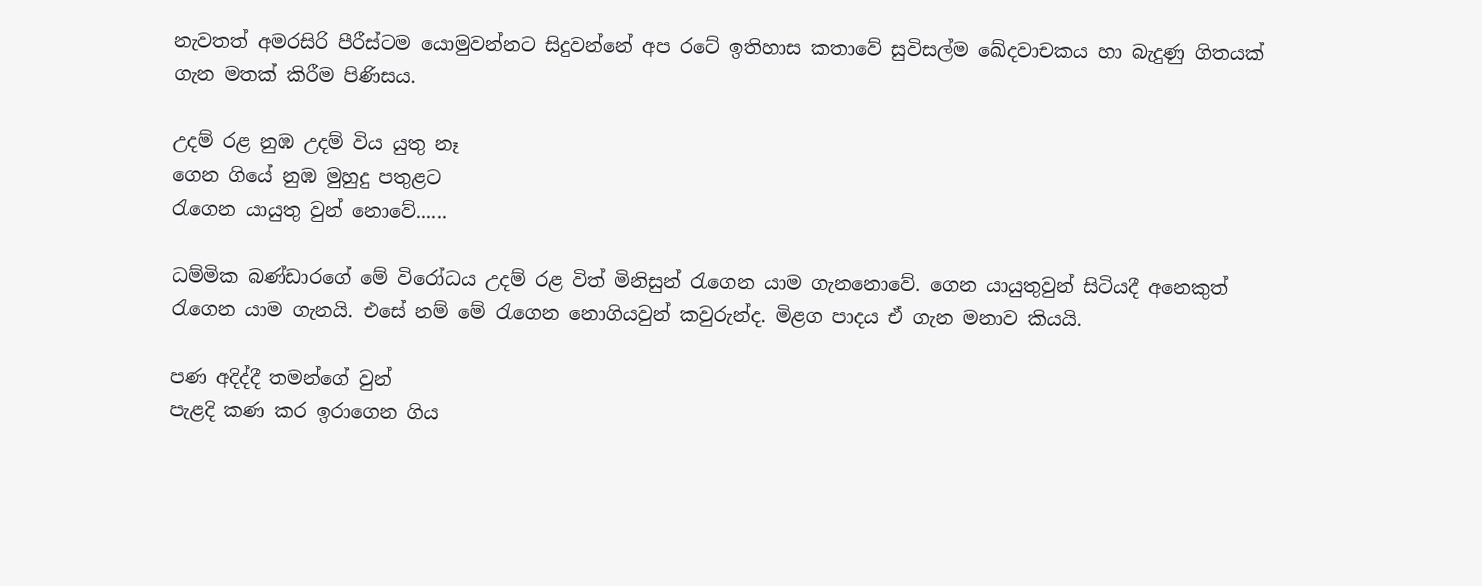නැවතත් අමරසිරි පීරීස්ටම යොමුවන්නට සිදුවන්නේ අප රටේ ඉතිහාස කතාවේ සුවිසල්ම ඛේදවාචකය හා බැදුණු ගිතයක් ගැන මතක් කිරීම පිණිසය.

උදම් රළ නුඹ උදම් විය යුතු නෑ
ගෙන ගියේ නුඹ මුහුදු පතුළට
රැගෙන යායුතු වුන් නොවේ......

ධම්මික බණ්ඩාරගේ මේ විරෝධය උදම් රළ විත් මිනිසුන් රැගෙන යාම ගැනනොවේ. ගෙන යායුතුවුන් සිටියදී අනෙකුත් රැගෙන යාම ගැනයි. එසේ නම් මේ රැගෙන නොගියවුන් කවුරුන්ද. මිළග පාදය ඒ ගැන මනාව කියයි.

පණ අදිද්දී තමන්ගේ වුන්
පැළදි කණ කර ඉරාගෙන ගිය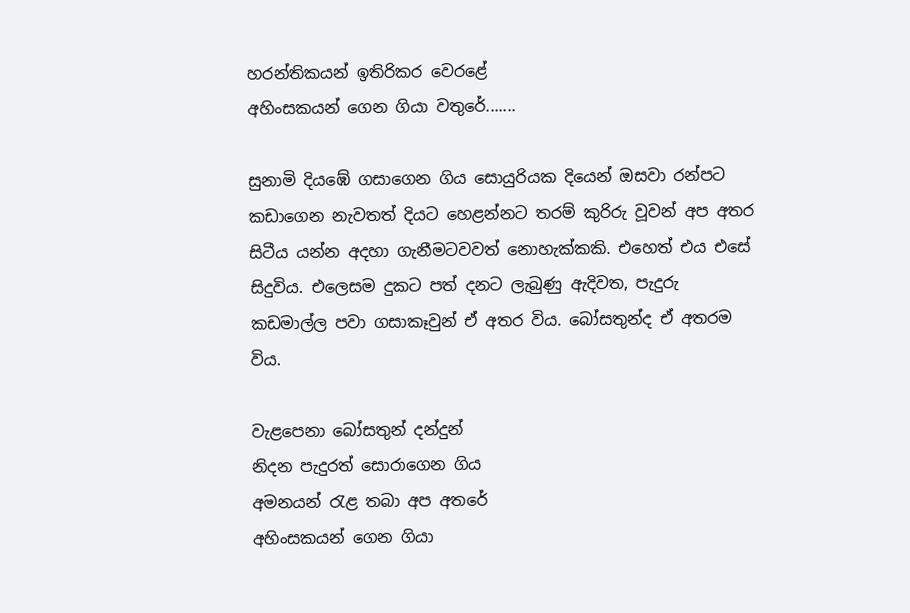හරන්තිකයන් ඉතිරිකර වෙරළේ
අහිංසකයන් ගෙන ගියා වතුරේ.......

සුනාමි දිය‍ඹේ ගසාගෙන ගිය සොයුරියක දියෙන් ඔසවා රන්පට කඩාගෙන නැවතත් දියට හෙළන්නට තරම් කුරිරු වූවන් අප අතර සිටීය යන්න අදහා ගැනීමටවවත් නොහැක්කකි. එහෙත් එය එසේ සිදුවිය. එලෙසම දුකට පත් දනට ලැබුණු ඇදිවත, පැදුරු කඩමාල්ල පවා ගසාකෑවුන් ඒ අතර විය. බෝසතුන්ද ඒ අතරම විය.

වැළපෙනා බෝසතුන් දන්දුන්
නිදන පැදුරත් සොරාගෙන ගිය
අමනයන් රැළ තබා අප අතරේ
අහිංසකයන් ගෙන ගියා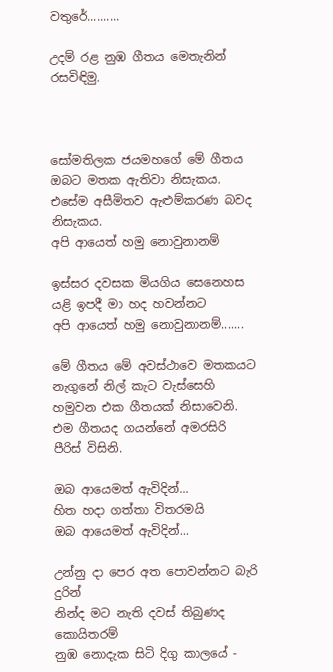වතුරේ..........

උදම් රළ නුඹ ගීතය මෙතැනින් රසවිඳිමු.



සෝමතිලක ජයමහගේ මේ ගීතය ඔබට මතක ඇතිවා නිසැකය. එසේම අසීමිතව ඇළුම්කරණ බවද නිසැකය.
අපි ආයෙත් හමු නොවුනානම්

ඉස්සර දවසක මියගිය සෙනෙහස
යළි ඉපදී මා හද හවන්නට
අපි ආයෙත් හමු නොවුනානම්.......

මේ ගීතය මේ අවස්ථාවෙ මතකයට නැගුනේ නිල් කැට වැස්සෙහි හමුවන එක ගීතයක් නිසාවෙනි. එම ගීතයද ගයන්නේ අමරසිරි පීරිස් විසිනි.

ඔබ ආයෙමත් ඇවිදින්...
හිත හදා ගත්තා විතරමයි
ඔබ ආයෙමත් ඇවිදින්...

උන්නු දා පෙර අත පොවන්නට බැරි දුරින්
නින්ද මට නැති දවස් තිබුණද කොයිතරම්
නුඹ නොදැක සිටි දිගු කාලයේ -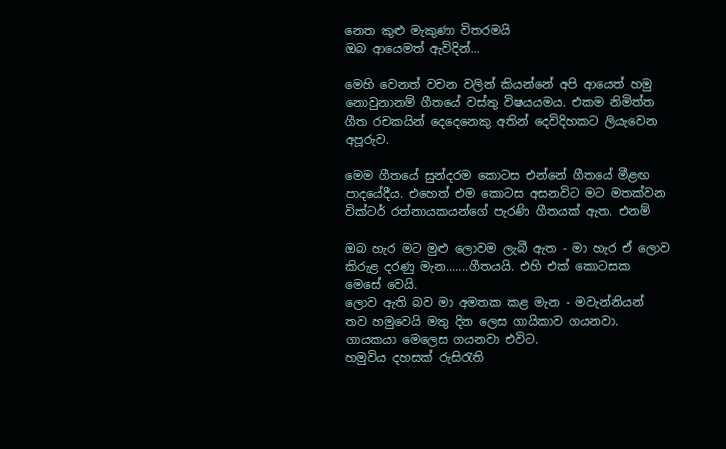නෙත කුළු මැකුණා විතරමයි
ඔබ ආයෙමත් ඇවිදින්...

මෙහි වෙනත් වචන වලින් කියන්නේ අපි ආයෙත් හමු නොවුනානම් ගීතයේ වස්තු විෂයයමය. එකම නිමිත්ත ගීත රචකයින් දෙදෙනෙකු අතින් දෙවිදිහකට ලියැවෙන අපූරුව.

මෙම ගීතයේ සුන්දරම කොටස එන්නේ ගීතයේ මීළඟ පාදයේදීය. එහෙත් එම කොටස අසනවිට මට මතක්වන වික්ටර් රත්නායකයන්ගේ පැරණි ගීතයක් ඇත. එනම්

ඔබ හැර මට මුළු ලොවම ලැබී ඇත - මා හැර ඒ ලොව කිරුළ දරණු මැන.......ගීතයයි. එහි එක් කොටසක මෙසේ වෙයි.
ලොව ඇති බව මා අමතක කළ මැන - මවැන්නියන් තව හමුවෙයි මතු දින ලෙස ගායිකාව ගයනවා. ගායකයා මෙලෙස ගයනවා එවිට.
හමුවිය දහසක් රුසිරැති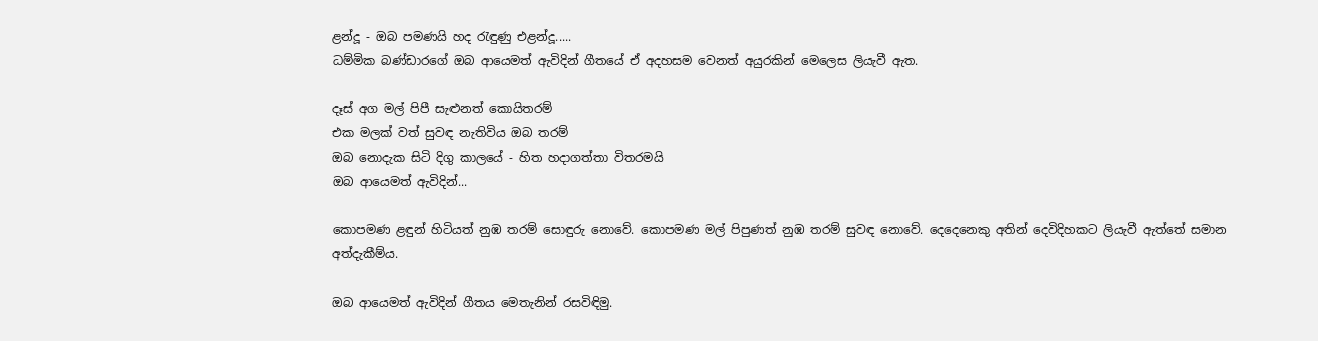ළන්දූ - ඔබ පමණයි හද රැඳුණු එළන්දූ.....
ධම්මික බණ්ඩාරගේ ඔබ ආයෙමත් ඇවිදින් ගීතයේ ඒ අදහසම වෙනත් අයුරකින් මෙලෙස ලියැවී ඇත.

දෑස් අග මල් පිපී සැළුනත් කොයිතරම්
එක මලක් වත් සුවඳ නැතිවිය ඔබ තරම්
ඔබ නොදැක සිටි දිගු කාලයේ - හිත හදාගත්තා විතරමයි
ඔබ ආයෙමත් ඇවිදින්...

කොපමණ ළඳුන් හිටියත් නුඹ තරම් සොඳුරු නොවේ. කොපමණ මල් පිපුණත් නුඹ තරම් සුවඳ නොවේ. දෙදෙනෙකු අතින් දෙවිදිහකට ලියැවී ඇත්තේ සමාන අත්දැකීම්ය.

ඔබ ආයෙමත් ඇවිදින් ගීතය මෙතැනින් රසවිඳිමු.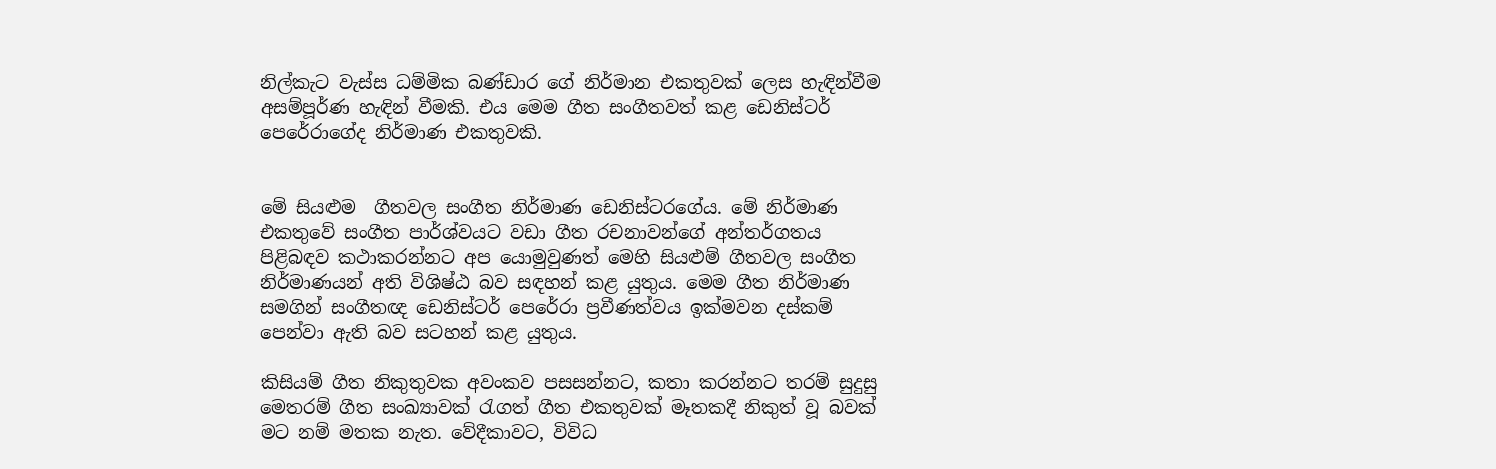නිල්කැට වැස්ස ධම්මික බණ්ඩාර ගේ නිර්මාන එකතුවක් ලෙස හැඳින්වීම අසම්පූර්ණ හැඳින් වීමකි. එය මෙම ගීත සංගීතවත් කළ ඩෙනිස්ටර් පෙරේරාගේද නිර්මාණ එකතුවකි.


මේ සියළුම  ගීතවල සංගීත නිර්මාණ ඩෙනිස්ටරගේය. මේ නිර්මාණ එකතුවේ සංගීත පාර්ශ්වයට වඩා ගීත රචනාවන්ගේ අන්තර්ගතය පිළිබඳව කථාකරන්නට අප යොමුවුණත් මෙහි සියළුම් ගීතවල සංගීත නිර්මාණයන් අති විශිෂ්ඨ බව සඳහන් කළ යුතුය. මෙම ගීත නිර්මාණ සමගින් සංගීතඥ ඩෙනිස්ටර් පෙරේරා ප්‍රවීණත්වය ඉක්මවන දස්කම් පෙන්වා ඇති බව සටහන් කළ යුතුය.

කිසියම් ගීත නිකුතුවක අවංකව පසසන්නට, කතා කරන්නට තරම් සුදුසු මෙතරම් ගීත සංඛ්‍යාවක් රැගත් ගීත එකතුවක් මෑතකදී නිකුත් වූ බවක් මට නම් මතක නැත. වේදීකාවට, විවිධ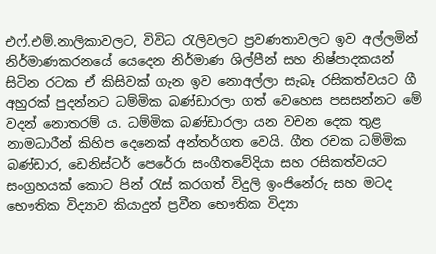එෆ්.එම්.නාලිකාවලට, විවිධ රැලිවලට ප්‍රවණතාවලට ඉව අල්ලමින් නිර්මාණකරනයේ යෙදෙන නිර්මාණ ශිල්පීන් සහ නිෂ්පාදකයන් සිටින රටක ඒ කිසිවක් ගැන ඉව නොඅල්ලා සැබෑ රසිකත්වයට ගී අහුරක් පුදන්නට ධම්මික බණ්ඩාරලා ගත් වෙහෙස පසසන්නට මේ වදන් නොතරම් ය. ධම්මික බණ්ඩාරලා යන වචන දෙක තුළ නාමධාරීන් කිහිප දෙනෙක් අන්තර්ගත වෙයි. ගීත රචක ධම්මික බණ්ඩාර, ඩෙනිස්ටර් පෙරේරා සංගීතවේදියා සහ රසිකත්වයට සංග්‍රහයක් කොට පින් රැස් කරගත් විදුලි ඉංජිනේරු සහ මටද භෞතික විද්‍යාව කියාදුන් ප්‍රවීන භෞතික විද්‍යා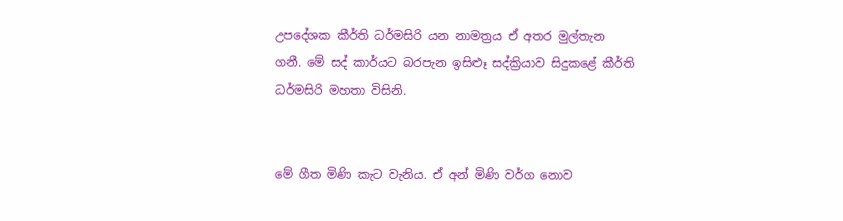උපදේශක කීර්ති ධර්මසිරි යන නාමත්‍රය ඒ අතර මුල්තැන ගනී. මේ සද් කාර්යට බරපැන ඉසිළූ සද්ක්‍රියාව සිදුකළේ කීර්ති ධර්මසිරි මහතා විසිනි.


මේ ගීත මිණි කැට වැනිය. ඒ අන් මිණි වර්ග නොව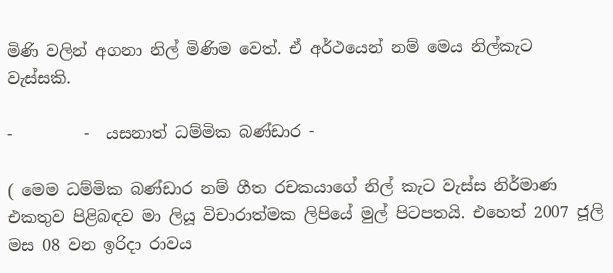මිණි වලින් අගනා නිල් මිණිම වෙත්. ඒ අර්ථයෙන් නම් මෙය නිල්කැට වැස්සකි.

-         -  යසනාත් ධම්මික බණ්ඩාර -

( මෙම ධම්මික බණ්ඩාර නම් ගීත රචකයාගේ නිල් කැට වැස්ස නිර්මාණ එකතුව පිළිබඳව මා ලියූ විචාරාත්මක ලිපියේ මුල් පිටපතයි. එහෙත් 2007 ජූලි මස 08 වන ඉරිදා රාවය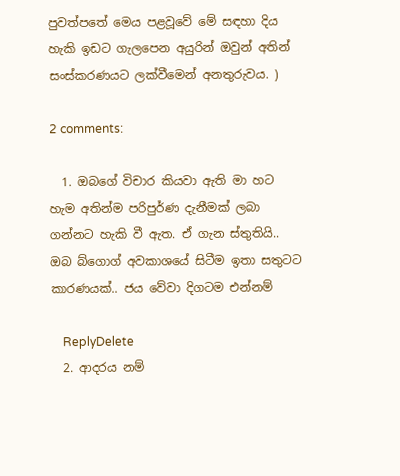පුවත්පතේ මෙය පළවූවේ මේ සඳහා දිය හැකි ඉඩට ගැලපෙන අයුරින් ඔවුන් අතින් සංස්කරණයට ලක්වීමෙන් අනතුරුවය. )

2 comments:

  1. ඔබගේ විචාර කියවා ඇති මා හට හැම අතින්ම පරිපුර්ණ දැනීමක් ලබා ගන්නට හැකි වී ඇත. ඒ ගැන ස්තුතියි.. ඔබ බ්ගොග් අවකාශයේ සිටීම ඉතා සතුටට කාරණයක්.. ජය වේවා දිගටම එන්නම්

    ReplyDelete
  2. ආදරය නම්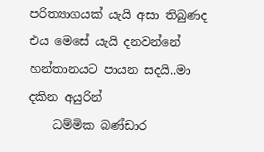පරිත්‍යාගයක් යැයි අසා තිබුණද එය මෙසේ යැයි දනවන්නේ හන්තානයට පායන සදයි..මා දකින අයුරින්
    ධම්මික බණ්ඩාර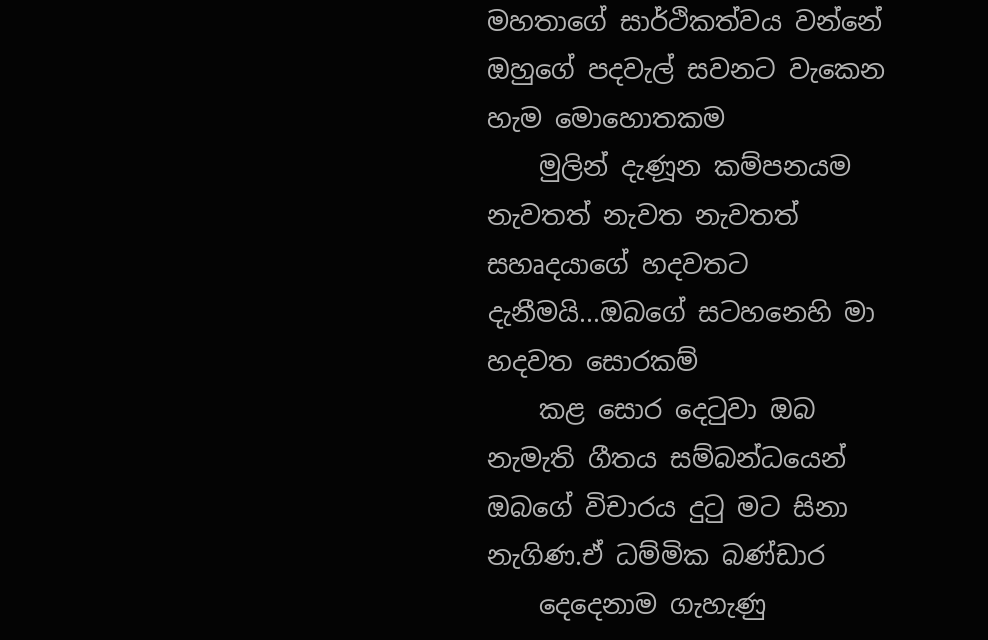මහතාගේ සාර්ථිකත්වය වන්නේ ඔහුගේ පදවැල් සවනට වැකෙන හැම මොහොතකම
    මුලින් දැණූන කම්පනයම නැවතත් නැවත නැවතත් සහෘදයාගේ හදවතට දැනීමයි...ඔබගේ සටහනෙහි මා හදවත ‍සොරකම්
    කළ සොර දෙටුවා ඔබ නැමැති ගීතය සම්බන්ධයෙන් ඔබගේ විචාරය දුටු මට සිනා නැගිණ.ඒ ධම්මික බණ්ඩාර
    දෙදෙනාම ගැහැණු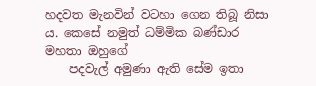හදවත මැනවින් වටහා ගෙන තිබූ නිසා ය. කෙසේ නමුත් ධම්මික බණ්ඩාර මහතා ඔහුගේ
    පදවැල් අමුණා ඇති සේම ඉතා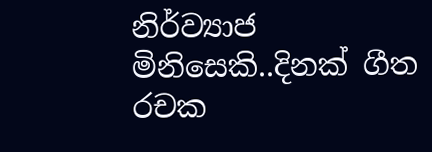නිර්ව්‍යාජ මිනිසෙකි..දිනක් ගීත රචක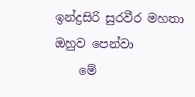ඉන්ද්‍රසිරි සුරවීර මහතා ඔහුව පෙන්වා
    මේ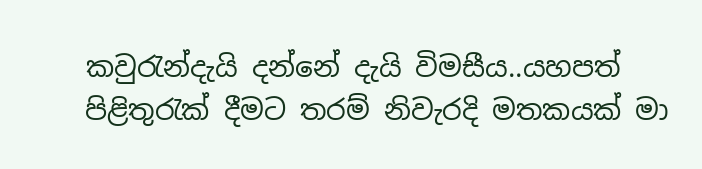කවුරැන්දැයි දන්නේ දැයි විමසීය..යහපත් පිළිතුරැක් දීමට තරම් නිවැරදි මතකයක් මා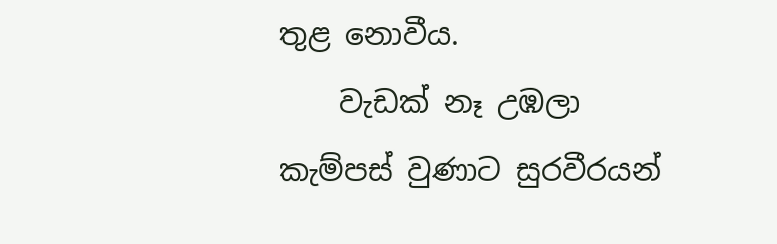තුළ නොවීය.
    වැඩක් නෑ උඹලා කැම්පස් වුණාට සුරවීරයන්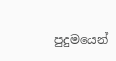පුදුමයෙන්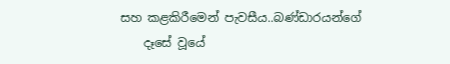සහ කළකිරීමෙන් පැවසීය..බණ්ඩාරයන්ගේ
    දෑසේ වූයේ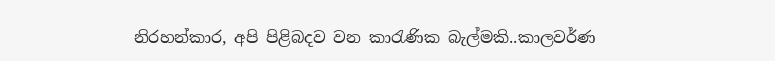නිරහන්කාර, අපි පිළිබදව වන කාරැණික බැල්මකි..කාලවර්ණ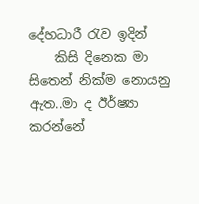දේහධාරී රැව ඉදින්
    කිසි දිනෙක මා සිතෙන් නික්ම නොයනු ඇත..මා ද ඊර්ෂ්‍යා කරන්නේ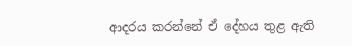ආදරය කරන්නේ ඒ දේහය තුළ ඇති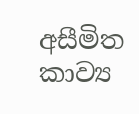අසීමිත කාව්‍ය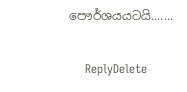පෞර්ශයයටයි.......

    ReplyDelete